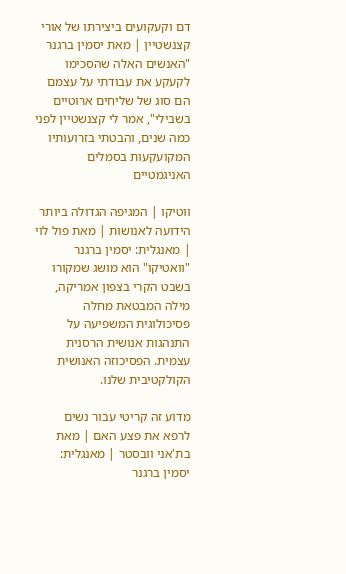דם וקעקועים ביצירתו של אורי קצנשטיין | מאת יסמין ברגנר
"האנשים האלה שהסכימו לקעקע את עבודתי על עצמם הם סוג של שליחים ארוטיים בשבילי", אמר לי קצנשטיין לפני כמה שנים, והבטתי בזרועותיו המקועקעות בסמלים האניגמטיים

ווטיקו | המגיפה הגדולה ביותר הידועה לאנושות | מאת פול לוי | מאנגלית: יסמין ברגנר
"וואטיקו" הוא מושג שמקורו בשבט הקרי בצפון אמריקה, מילה המבטאת מחלה פסיכולוגית המשפיעה על התנהגות אנושית הרסנית עצמית. הפסיכוזה האנושית הקולקטיבית שלנו.

מדוע זה קריטי עבור נשים לרפא את פצע האם | מאת בת'אני וובסטר | מאנגלית: יסמין ברגנר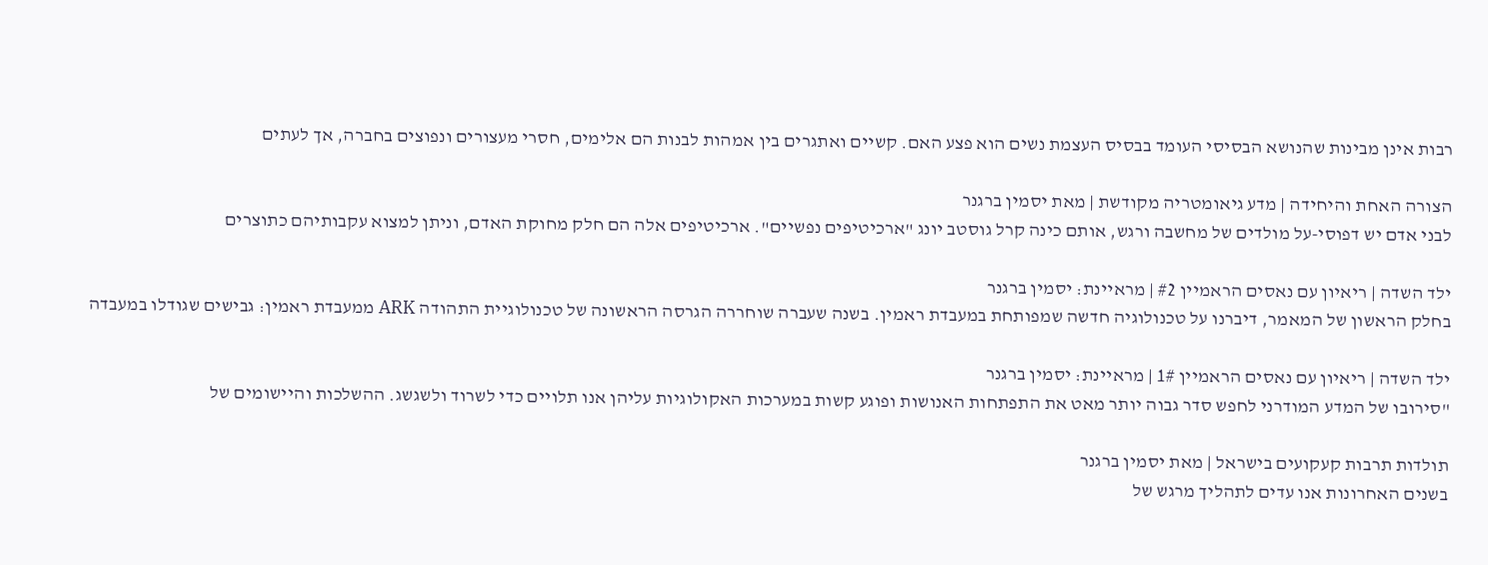רבות אינן מבינות שהנושא הבסיסי העומד בבסיס העצמת נשים הוא פצע האם. קשיים ואתגרים בין אמהות לבנות הם אלימים, חסרי מעצורים ונפוצים בחברה, אך לעתים

הצורה האחת והיחידה | מדע גיאומטריה מקודשת | מאת יסמין ברגנר
לבני אדם יש דפוסי-על מולדים של מחשבה ורגש, אותם כינה קרל גוסטב יונג "ארכיטיפים נפשיים". ארכיטיפים אלה הם חלק מחוקת האדם, וניתן למצוא עקבותיהם כתוצרים

ילד השדה | ריאיון עם נאסים הראמיין #2 | מראיינת: יסמין ברגנר
בחלק הראשון של המאמר, דיברנו על טכנולוגיה חדשה שמפותחת במעבדת ראמין. בשנה שעברה שוחררה הגרסה הראשונה של טכנולוגיית התהודה ARK ממעבדת ראמין: גבישים שגודלו במעבדה

ילד השדה | ריאיון עם נאסים הראמיין 1# | מראיינת: יסמין ברגנר
"סירובו של המדע המודרני לחפש סדר גבוה יותר מאט את התפתחות האנושות ופוגע קשות במערכות האקולוגיות עליהן אנו תלויים כדי לשרוד ולשגשג. ההשלכות והיישומים של

תולדות תרבות קעקועים בישראל | מאת יסמין ברגנר
בשנים האחרונות אנו עדים לתהליך מרגש של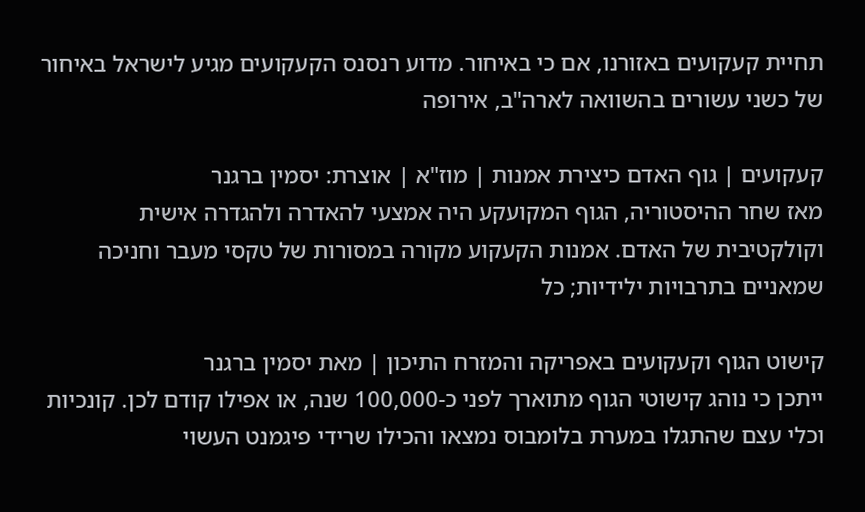תחיית קעקועים באזורנו, אם כי באיחור. מדוע רנסנס הקעקועים מגיע לישראל באיחור של כשני עשורים בהשוואה לארה"ב, אירופה

קעקועים | גוף האדם כיצירת אמנות | מוז"א | אוצרת: יסמין ברגנר
מאז שחר ההיסטוריה, הגוף המקועקע היה אמצעי להאדרה ולהגדרה אישית וקולקטיבית של האדם. אמנות הקעקוע מקורה במסורות של טקסי מעבר וחניכה שמאניים בתרבויות ילידיות; כל

קישוט הגוף וקעקועים באפריקה והמזרח התיכון | מאת יסמין ברגנר
ייתכן כי נוהג קישוטי הגוף מתוארך לפני כ-100,000 שנה, או אפילו קודם לכן. קונכיות וכלי עצם שהתגלו במערת בלומבוס נמצאו והכילו שרידי פיגמנט העשוי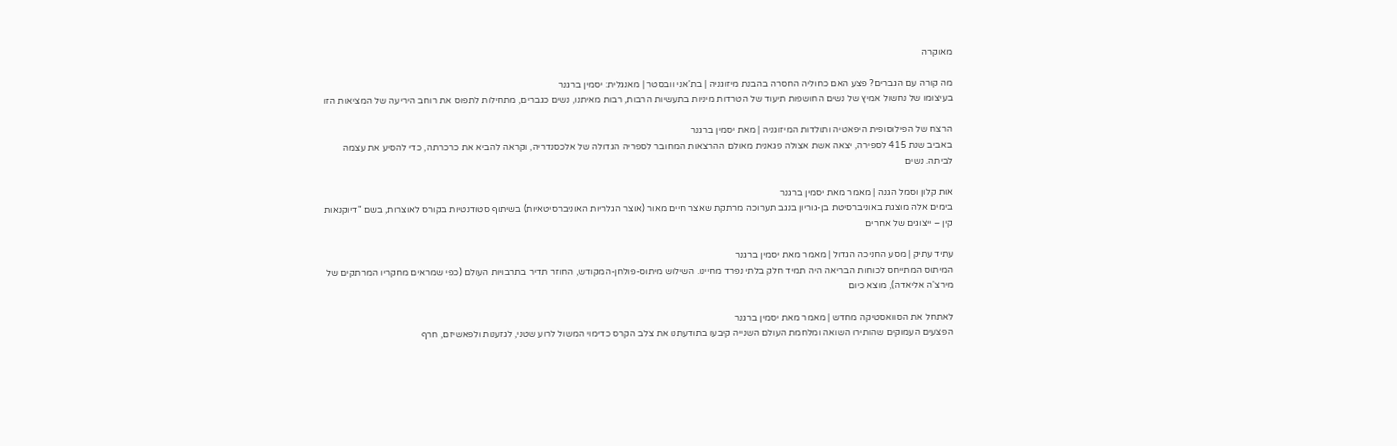מאוקרה

מה קורה עם הגברים? פצע האם כחוליה החסרה בהבנת מיזוגניה | בת'אני וובסטר | מאנגלית: יסמין ברגנר
בעיצומו של נחשול אמיץ של נשים החושפות תיעוד של הטרדות מיניות בתעשיות הרבות, רבות מאיתנו, נשים כגברים, מתחילות לתפוס את רוחב היריעה של המציאות הזו

הרצח של הפילוסופית היפאטיה ותולדות המיזוגניה | מאת יסמין ברגנר
באביב שנת 415 לספירה, יצאה אשת אצולה פגאנית מאולם ההרצאות המחובר לספריה הגדולה של אלכסנדריה, וקראה להביא את כרכרתה, כדי להסיע את עצמה לביתה. נשים

אות קלון וסמל הגנה | מאמר מאת יסמין ברגנר
בימים אלה מוצגת באוניברסיטת בן-גוריון בנגב תערוכה מרתקת שאצר חיים מאור (אוצר הגלריות האוניברסיטאיות) בשיתוף סטודנטיות בקורס לאוצרות, בשם "דיוקנאות קין – ייצוגים של אחרים

עתיד עתיק | מסע החניכה הגדול | מאמר מאת יסמין ברגנר
המיתוס המתייחס לכוחות הבריאה היה תמיד חלק בלתי נפרד מחיינו. השילוש מיתוס-פולחן-המקודש, החוזר תדיר בתרבויות העולם (כפי שמראים מחקריו המרתקים של מירצ'ה אליאדה), מוצא כיום

לאתחל את הסוואסטיקה מחדש | מאמר מאת יסמין ברגנר
הפצעים העמוקים שהותירו השואה ומלחמת העולם השנייה קיבעו בתודעתנו את צלב הקרס כדימוי המשול לרוע שטני, לגזענות ולפאשיזם, חרף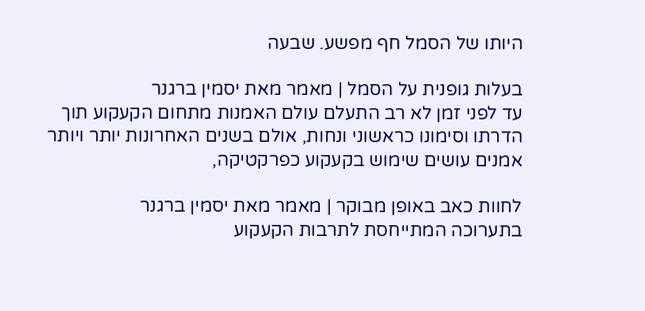היותו של הסמל חף מפשע. שבעה

בעלות גופנית על הסמל | מאמר מאת יסמין ברגנר
עד לפני זמן לא רב התעלם עולם האמנות מתחום הקעקוע תוך הדרתו וסימונו כראשוני ונחות, אולם בשנים האחרונות יותר ויותר אמנים עושים שימוש בקעקוע כפרקטיקה,

לחוות כאב באופן מבוקר | מאמר מאת יסמין ברגנר
בתערוכה המתייחסת לתרבות הקעקוע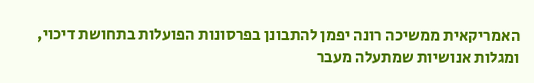האמריקאית ממשיכה רונה יפמן להתבונן בפרסונות הפועלות בתחושת דיכוי, ומגלות אנושיות שמתעלה מעבר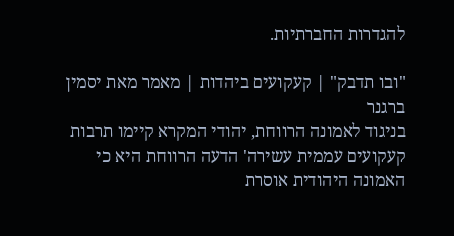להגדרות החברתיות.

"ובו תדבק" | קעקועים ביהדות | מאמר מאת יסמין ברגנר
בניגוד לאמונה הרווחת, יהודי המקרא קיימו תרבות קעקועים עממית עשירה' הדעה הרווחת היא כי האמונה היהודית אוסרת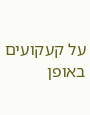על קעקועים באופן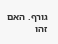גורף. האם זהו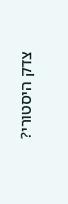צדק היסטורי?